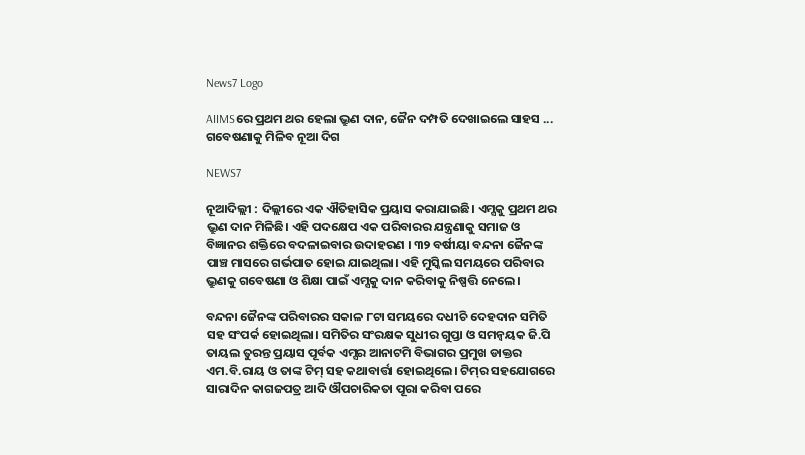News7 Logo

AIIMSରେ ପ୍ରଥମ ଥର ହେଲା ଭ୍ରୁଣ ଦାନ, ଜୈନ ଦମ୍ପତି ଦେଖାଇଲେ ସାହସ ... ଗବେଷଣାକୁ ମିଳିବ ନୂଆ ଦିଗ

NEWS7

ନୂଆଦିଲ୍ଲୀ : ଦିଲ୍ଲୀରେ ଏକ ଐତିହାସିକ ପ୍ରୟାସ କରାଯାଇଛି। ଏମ୍ସକୁ ପ୍ରଥମ ଥର ଭ୍ରୁଣ ଦାନ ମିଳିଛି। ଏହି ପଦକ୍ଷେପ ଏକ ପରିବାରର ଯନ୍ତ୍ରଣାକୁ ସମାଜ ଓ ବିଜ୍ଞାନର ଶକ୍ତିରେ ବଦଳାଇବାର ଉଦାହରଣ । ୩୨ ବର୍ଷୀୟା ବନ୍ଦନା ଜୈନଙ୍କ ପାଞ୍ଚ ମାସରେ ଗର୍ଭପାତ ହୋଇ ଯାଇଥିଲା। ଏହି ମୁସ୍କିଲ ସମୟରେ ପରିବାର ଭ୍ରୁଣକୁ ଗବେଷଣା ଓ ଶିକ୍ଷା ପାଇଁ ଏମ୍ସକୁ ଦାନ କରିବାକୁ ନିଷ୍ପତ୍ତି ନେଲେ।

ବନ୍ଦନା ଜୈନଙ୍କ ପରିବାରର ସକାଳ ୮ଟା ସମୟରେ ଦଧୀଚି ଦେହଦାନ ସମିତି ସହ ସଂପର୍କ ହୋଇଥିଲା। ସମିତିର ସଂରକ୍ଷକ ସୁଧୀର ଗୁପ୍ତା ଓ ସମନ୍ୱୟକ ଜି.ପି ତାୟଲ ତୁରନ୍ତ ପ୍ରୟାସ ପୂର୍ବକ ଏମ୍ସର ଆନାଟମି ବିଭାଗର ପ୍ରମୁଖ ଡାକ୍ତର ଏମ.ବି.ରାୟ ଓ ତାଙ୍କ ଟିମ୍‌ ସହ କଥାବାର୍ତ୍ତା ହୋଇଥିଲେ। ଟିମ୍‌ର ସହଯୋଗରେ ସାରାଦିନ କାଗଜପତ୍ର ଆଦି ଔପଚାରିକତା ପୂରା କରିବା ପରେ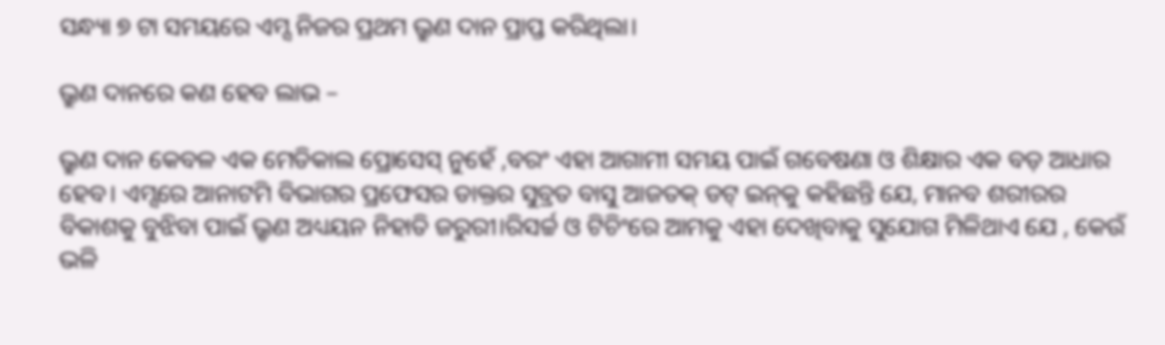ସନ୍ଧ୍ୟା ୭ ଟା ସମୟରେ ଏମ୍ସ ନିଜର ପ୍ରଥମ ଭ୍ରୁଣ ଦାନ ପ୍ରାପ୍ତ କରିଥିଲା।

ଭ୍ରୁଣ ଦାନରେ କଣ ହେବ ଲାଭ –

ଭ୍ରୁଣ ଦାନ କେବଳ ଏକ ମେଡିକାଲ ପ୍ରୋସେସ୍‌ ନୁହେଁ ,ବରଂ ଏହା ଆଗାମୀ ସମୟ ପାଇଁ ଗବେଷଣା ଓ ଶିକ୍ଷାର ଏକ ବଡ଼ ଆଧାର ହେବ। ଏମ୍ସରେ ଆନାଟମି ବିଭାଗର ପ୍ରଫେସର ଡାକ୍ତର ସୁବ୍ରତ ବାସୁ ଆଜତକ୍‌ ଡଟ୍ ଇନ୍‌କୁ କହିଛନ୍ତି ଯେ, ମାନବ ଶରୀରର ବିକାଶକୁ ବୁଝିବା ପାଇଁ ଭ୍ରୃଣ ଅଧ୍ୟୟନ ନିହାତି ଜରୁରୀ।ରିସର୍ଚ୍ଚ ଓ ଟିଚିଂରେ ଆମକୁ ଏହା ଦେଖିବାକୁ ସୁଯୋଗ ମିଳିଥାଏ ଯେ , କେଉଁ ଭଳି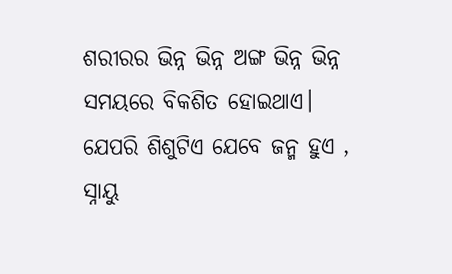ଶରୀରର ଭିନ୍ନ ଭିନ୍ନ ଅଙ୍ଗ ଭିନ୍ନ ଭିନ୍ନ ସମୟରେ ବିକଶିତ ହୋଇଥାଏ। ଯେପରି ଶିଶୁଟିଏ ଯେବେ ଜନ୍ମ ହୁଏ , ସ୍ନାୟୁ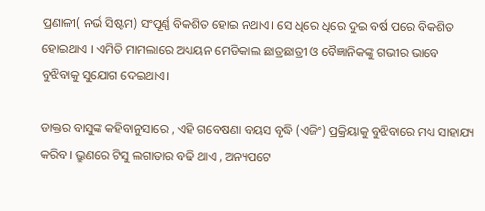ପ୍ରଣାଳୀ( ନର୍ଭ ସିଷ୍ଟମ) ସଂପୂର୍ଣ୍ଣ ବିକଶିତ ହୋଇ ନଥାଏ। ସେ ଧିରେ ଧିରେ ଦୁଇ ବର୍ଷ ପରେ ବିକଶିତ ହୋଇଥାଏ । ଏମିତି ମାମଲାରେ ଅଧ୍ୟୟନ ମେଡିକାଲ ଛାତ୍ରଛାତ୍ରୀ ଓ ବୈଜ୍ଞାନିକଙ୍କୁ ଗଭୀର ଭାବେ ବୁଝିବାକୁ ସୁଯୋଗ ଦେଇଥାଏ।

ଡାକ୍ତର ବାସୁଙ୍କ କହିବାନୁସାରେ , ଏହି ଗବେଷଣା ବୟସ ବୃଦ୍ଧି (ଏଜିଂ) ପ୍ରକ୍ରିୟାକୁ ବୁଝିବାରେ ମଧ୍ୟ ସାହାଯ୍ୟ କରିବ। ଭ୍ରୁଣରେ ଟିସୁ ଲଗାତାର ବଢି ଥାଏ , ଅନ୍ୟପଟେ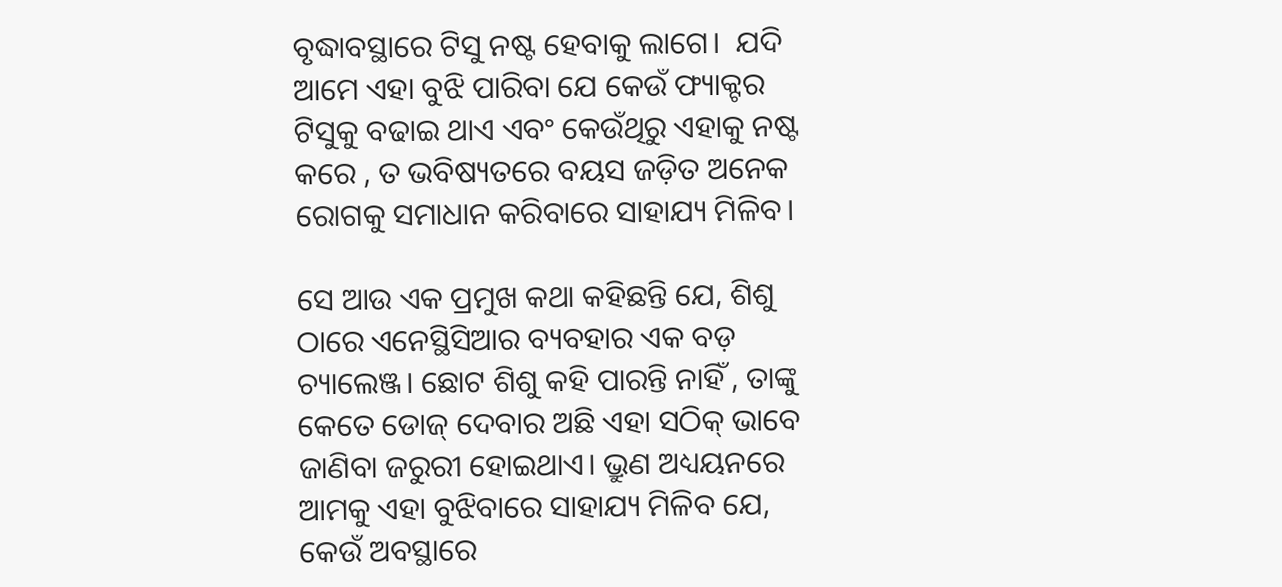ବୃଦ୍ଧାବସ୍ଥାରେ ଟିସୁ ନଷ୍ଟ ହେବାକୁ ଲାଗେ।  ଯଦି ଆମେ ଏହା ବୁଝି ପାରିବା ଯେ କେଉଁ ଫ୍ୟାକ୍ଟର ଟିସୁକୁ ବଢାଇ ଥାଏ ଏବଂ କେଉଁଥିରୁ ଏହାକୁ ନଷ୍ଟ କରେ , ତ ଭବିଷ୍ୟତରେ ବୟସ ଜଡ଼ିତ ଅନେକ ରୋଗକୁ ସମାଧାନ କରିବାରେ ସାହାଯ୍ୟ ମିଳିବ।

ସେ ଆଉ ଏକ ପ୍ରମୁଖ କଥା କହିଛନ୍ତି ଯେ, ଶିଶୁ ଠାରେ ଏନେସ୍ଥିସିଆର ବ୍ୟବହାର ଏକ ବଡ଼ ଚ୍ୟାଲେଞ୍ଜ। ଛୋଟ ଶିଶୁ କହି ପାରନ୍ତି ନାହିଁ , ତାଙ୍କୁ କେତେ ଡୋଜ୍‌ ଦେବାର ଅଛି ଏହା ସଠିକ୍‌ ଭାବେ ଜାଣିବା ଜରୁରୀ ହୋଇଥାଏ। ଭ୍ରୁଣ ଅଧ୍ୟୟନରେ ଆମକୁ ଏହା ବୁଝିବାରେ ସାହାଯ୍ୟ ମିଳିବ ଯେ, କେଉଁ ଅବସ୍ଥାରେ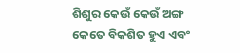ଶିଶୁର କେଉଁ କେଉଁ ଅଙ୍ଗ କେତେ ବିକଶିତ ହୁଏ ଏବଂ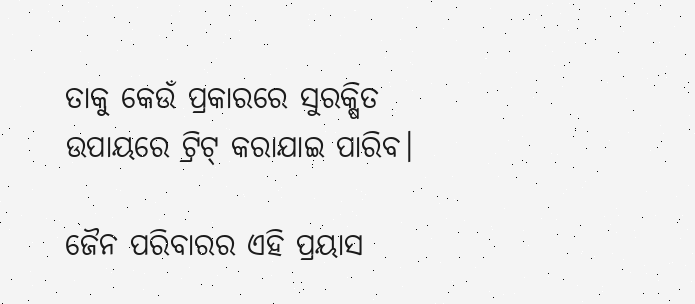ତାକୁ କେଉଁ ପ୍ରକାରରେ ସୁରକ୍ଷିତ ଉପାୟରେ ଟ୍ରିଟ୍‌ କରାଯାଇ ପାରିବ।

ଜୈନ ପରିବାରର ଏହି ପ୍ରୟାସ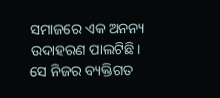ସମାଜରେ ଏକ ଅନନ୍ୟ ଉଦାହରଣ ପାଲଟିଛି। ସେ ନିଜର ବ୍ୟକ୍ତିଗତ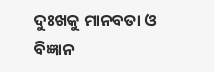ଦୁଃଖକୁ ମାନବତା ଓ ବିଜ୍ଞାନ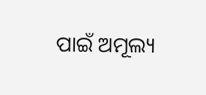ପାଇଁ ଅମୂଲ୍ୟ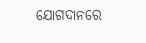ଯୋଗଦାନରେ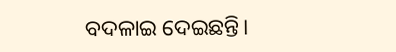ବଦଳାଇ ଦେଇଛନ୍ତି।